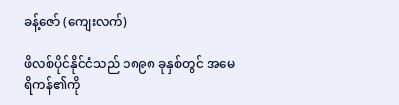ခန့်ဇော် (ကျေးလက်)

ဖိလစ်ပိုင်နိုင်ငံသည် ၁၈၉၈ ခုနှစ်တွင် အမေရိကန်၏ကို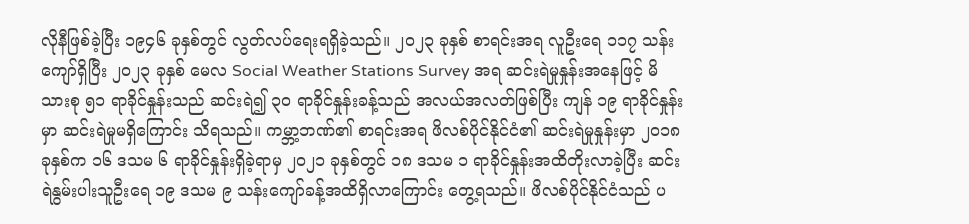လိုနီဖြစ်ခဲ့ပြီး ၁၉၄၆ ခုနှစ်တွင် လွတ်လပ်ရေးရရှိခဲ့သည်။ ၂၀၂၃ ခုနှစ် စာရင်းအရ လူဦးရေ ၁၁၇ သန်းကျော်ရှိပြီး ၂၀၂၃ ခုနှစ် မေလ Social Weather Stations Survey အရ ဆင်းရဲမှုနှုန်းအနေဖြင့် မိသားစု ၅၁ ရာခိုင်နှုန်းသည် ဆင်းရဲ၍ ၃၀ ရာခိုင်နှုန်းခန့်သည် အလယ်အလတ်ဖြစ်ပြီး ကျန် ၁၉ ရာခိုင်နှုန်းမှာ ဆင်းရဲမှုမရှိကြောင်း သိရသည်။ ကမ္ဘာ့ဘဏ်၏ စာရင်းအရ ဖိလစ်ပိုင်နိုင်ငံ၏ ဆင်းရဲမှုနှုန်းမှာ ၂၀၁၈ ခုနှစ်က ၁၆ ဒသမ ၆ ရာခိုင်နှုန်းရှိခဲ့ရာမှ ၂၀၂၁ ခုနှစ်တွင် ၁၈ ဒသမ ၁ ရာခိုင်နှုန်းအထိတိုးလာခဲ့ပြီး ဆင်းရဲနွမ်းပါးသူဦးရေ ၁၉ ဒသမ ၉ သန်းကျော်ခန့်အထိရှိလာကြောင်း တွေ့ရသည်။ ဖိလစ်ပိုင်နိုင်ငံသည် ပ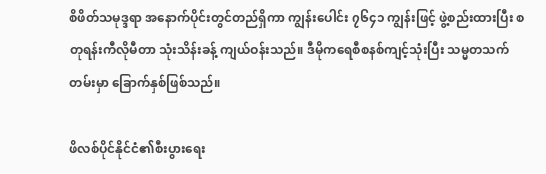စိဖိတ်သမုဒ္ဒရာ အနောက်ပိုင်းတွင်တည်ရှိကာ ကျွန်းပေါင်း ၇၆၄၁ ကျွန်းဖြင့် ဖွဲ့စည်းထားပြီး စတုရန်းကီလိုမီတာ သုံးသိန်းခန့် ကျယ်ဝန်းသည်။ ဒီမိုကရေစီစနစ်ကျင့်သုံးပြီး သမ္မတသက်တမ်းမှာ ခြောက်နှစ်ဖြစ်သည်။

ဖိလစ်ပိုင်နိုင်ငံ၏စီးပွားရေး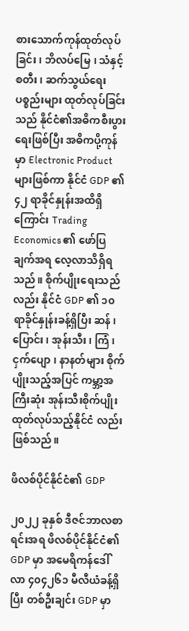စားသောက်ကုန်ထုတ်လုပ်ခြင်း၊ ဘိလပ်မြေ၊ သံနှင့်စတီး၊ ဆက်သွယ်ရေးပစ္စည်းများ ထုတ်လုပ်ခြင်းသည် နိုင်ငံ၏အဓိကစီးပွားရေးဖြစ်ပြီး အဓိကပို့ကုန်မှာ Electronic Product များဖြစ်ကာ နိုင်ငံ GDP ၏ ၄၂ ရာခိုင်နှုန်းအထိရှိကြောင်း Trading Economics ၏ ဖော်ပြချက်အရ လေ့လာသိရှိရသည်။ စိုက်ပျိုးရေးသည်လည်း နိုင်ငံ GDP ၏ ၁၀ ရာခိုင်နှုန်းခန့်ရှိပြီး ဆန်၊ ပြောင်း၊ အုန်းသီး၊ ကြံ၊ ငှက်ပျော၊ နာနတ်များ စိုက်ပျိုးသည့်အပြင် ကမ္ဘာ့အကြီးဆုံး အုန်းသီးစိုက်ပျိုးထုတ်လုပ်သည့်နိုင်ငံ လည်းဖြစ်သည်။

ဖိလစ်ပိုင်နိုင်ငံ၏ GDP

၂၀၂၂ ခုနှစ် ဒီဇင်ဘာလစာရင်းအရ ဖိလစ်ပိုင်နိုင်ငံ၏ GDP မှာ အမေရိကန်ဒေါ်လာ ၄၀၄၂၆၁ မီလီယံခန့်ရှိပြီး တစ်ဦးချင်း GDP မှာ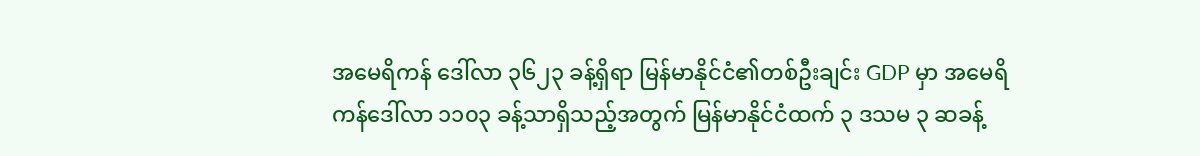အမေရိကန် ဒေါ်လာ ၃၆၂၃ ခန့်ရှိရာ မြန်မာနိုင်ငံ၏တစ်ဦးချင်း GDP မှာ အမေရိကန်ဒေါ်လာ ၁၁၀၃ ခန့်သာရှိသည့်အတွက် မြန်မာနိုင်ငံထက် ၃ ဒသမ ၃ ဆခန့်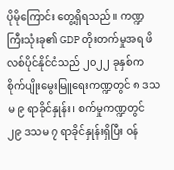ပိုမိုကြောင်း တွေ့ရှိရသည်။ ကဏ္ဍကြီးသုံးခု၏ GDP တိုးတက်မှုအရ ဖိလစ်ပိုင်နိုင်ငံသည် ၂၀၂၂ ခုနှစ်က စိုက်ပျိုးမွေးမြူရေးကဏ္ဍတွင် ၈ ဒသမ ၉ ရာခိုင်နှုန်း၊ စက်မှုကဏ္ဍတွင် ၂၉ ဒသမ ၇ ရာခိုင်နှုန်းရှိပြီး ဝန်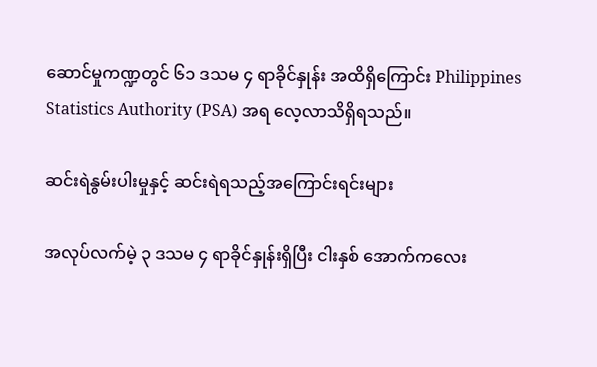ဆောင်မှုကဏ္ဍတွင် ၆၁ ဒသမ ၄ ရာခိုင်နှုန်း အထိရှိကြောင်း Philippines Statistics Authority (PSA) အရ လေ့လာသိရှိရသည်။

ဆင်းရဲနွမ်းပါးမှုနှင့် ဆင်းရဲရသည့်အကြောင်းရင်းများ

အလုပ်လက်မဲ့ ၃ ဒသမ ၄ ရာခိုင်နှုန်းရှိပြီး ငါးနှစ် အောက်ကလေး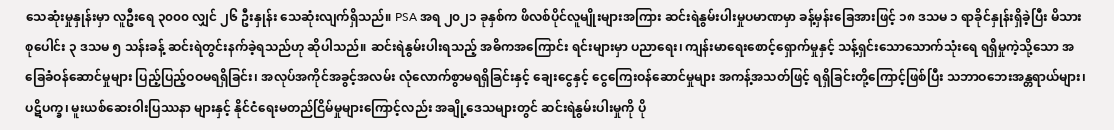သေဆုံးမှုနှုန်းမှာ လူဦးရေ ၃၀၀၀ လျှင် ၂၆ ဦးနှုန်း သေဆုံးလျက်ရှိသည်။ PSA အရ ၂၀၂၁ ခုနှစ်က ဖိလစ်ပိုင်လူမျိုးများအကြား ဆင်းရဲနွမ်းပါးမှုပမာဏမှာ ခန့်မှန်းခြေအားဖြင့် ၁၈ ဒသမ ၁ ရာခိုင်နှုန်းရှိခဲ့ပြီး မိသားစုပေါင်း ၃ ဒသမ ၅ သန်းခန့် ဆင်းရဲတွင်းနက်ခဲ့ရသည်ဟု ဆိုပါသည်။ ဆင်းရဲနွမ်းပါးရသည့် အဓိကအကြောင်း ရင်းများမှာ ပညာရေး၊ ကျန်းမာရေးစောင့်ရှောက်မှုနှင့် သန့်ရှင်းသောသောက်သုံးရေ ရရှိမှုကဲ့သို့သော အခြေခံဝန်ဆောင်မှုများ ပြည့်ပြည့်ဝဝမရရှိခြင်း၊ အလုပ်အကိုင်အခွင့်အလမ်း လုံလောက်စွာမရရှိခြင်းနှင့် ချေးငွေနှင့် ငွေကြေးဝန်ဆောင်မှုများ အကန့်အသတ်ဖြင့် ရရှိခြင်းတို့ကြောင့်ဖြစ်ပြီး သဘာဝဘေးအန္တရာယ်များ၊ ပဋိပက္ခ၊ မူးယစ်ဆေးဝါးပြဿနာ များနှင့် နိုင်ငံရေးမတည်ငြိမ်မှုများကြောင့်လည်း အချို့ဒေသများတွင် ဆင်းရဲနွမ်းပါးမှုကို ပို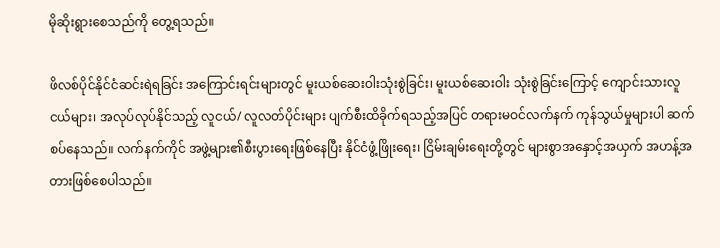မိုဆိုးရွားစေသည်ကို တွေ့ရသည်။

ဖိလစ်ပိုင်နိုင်ငံဆင်းရဲရခြင်း အကြောင်းရင်းများတွင် မူးယစ်ဆေးဝါးသုံးစွဲခြင်း၊ မူးယစ်ဆေးဝါး သုံးစွဲခြင်းကြောင့် ကျောင်းသားလူငယ်များ၊ အလုပ်လုပ်နိုင်သည့် လူငယ်/ လူလတ်ပိုင်းများ ပျက်စီးထိခိုက်ရသည့်အပြင် တရားမဝင်လက်နက် ကုန်သွယ်မှုများပါ ဆက်စပ်နေသည်။ လက်နက်ကိုင် အဖွဲ့များ၏စီးပွားရေးဖြစ်နေပြီး နိုင်ငံဖွံ့ဖြိုးရေး၊ ငြိမ်းချမ်းရေးတို့တွင် များစွာအနှောင့်အယှက် အဟန့်အတားဖြစ်စေပါသည်။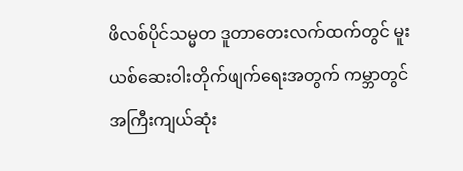ဖိလစ်ပိုင်သမ္မတ ဒူတာတေးလက်ထက်တွင် မူးယစ်ဆေးဝါးတိုက်ဖျက်ရေးအတွက် ကမ္ဘာတွင် အကြီးကျယ်ဆုံး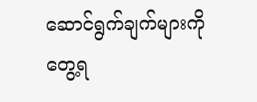ဆောင်ရွက်ချက်များကို တွေ့ရ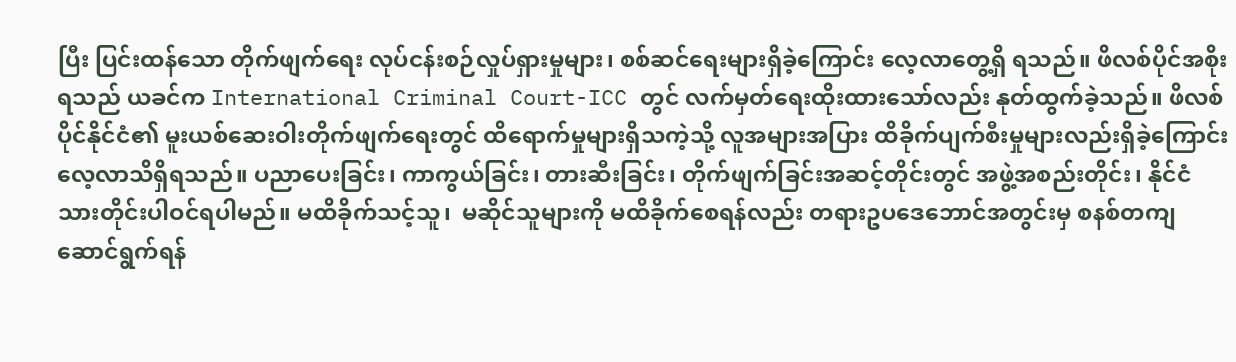ပြီး ပြင်းထန်သော တိုက်ဖျက်ရေး လုပ်ငန်းစဉ်လှုပ်ရှားမှုများ၊ စစ်ဆင်ရေးများရှိခဲ့ကြောင်း လေ့လာတွေ့ရှိ ရသည်။ ဖိလစ်ပိုင်အစိုးရသည် ယခင်က International Criminal Court-ICC တွင် လက်မှတ်ရေးထိုးထားသော်လည်း နုတ်ထွက်ခဲ့သည်။ ဖိလစ်ပိုင်နိုင်ငံ၏ မူးယစ်ဆေးဝါးတိုက်ဖျက်ရေးတွင် ထိရောက်မှုများရှိသကဲ့သို့ လူအများအပြား ထိခိုက်ပျက်စီးမှုများလည်းရှိခဲ့ကြောင်း လေ့လာသိရှိရသည်။ ပညာပေးခြင်း၊ ကာကွယ်ခြင်း၊ တားဆီးခြင်း၊ တိုက်ဖျက်ခြင်းအဆင့်တိုင်းတွင် အဖွဲ့အစည်းတိုင်း၊ နိုင်ငံသားတိုင်းပါဝင်ရပါမည်။ မထိခိုက်သင့်သူ၊  မဆိုင်သူများကို မထိခိုက်စေရန်လည်း တရားဥပဒေဘောင်အတွင်းမှ စနစ်တကျ ဆောင်ရွက်ရန်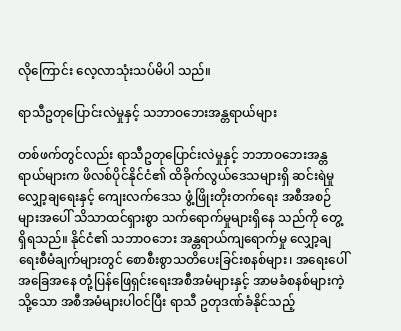လိုကြောင်း လေ့လာသုံးသပ်မိပါ သည်။

ရာသီဥတုပြောင်းလဲမှုနှင့် သဘာဝဘေးအန္တရာယ်များ

တစ်ဖက်တွင်လည်း ရာသီဥတုပြောင်းလဲမှုနှင့် ဘဘာဝဘေးအန္တရာယ်များက ဖိလစ်ပိုင်နိုင်ငံ၏ ထိခိုက်လွယ်ဒေသများရှိ ဆင်းရဲမှုလျှော့ချရေးနှင့် ကျေးလက်ဒေသ ဖွံ့ဖြိုးတိုးတက်ရေး အစီအစဉ်များအပေါ် သိသာထင်ရှားစွာ သက်ရောက်မှုများရှိနေ သည်ကို တွေ့ရှိရသည်။ နိုင်ငံ၏ သဘာဝဘေး အန္တရာယ်ကျရောက်မှု လျှော့ချရေးစီမံချက်များတွင် စောစီးစွာသတိပေးခြင်းစနစ်များ၊ အရေးပေါ်အခြေအနေ တုံ့ပြန်ဖြေရှင်းရေးအစီအမံများနှင့် အာမခံစနစ်များကဲ့သို့သော အစီအမံများပါဝင်ပြီး ရာသီ ဥတုဒဏ်ခံနိုင်သည့်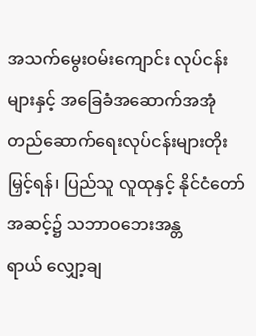အသက်မွေးဝမ်းကျောင်း လုပ်ငန်းများနှင့် အခြေခံအဆောက်အအုံ တည်ဆောက်ရေးလုပ်ငန်းများတိုးမြှင့်ရန်၊ ပြည်သူ လူထုနှင့် နိုင်ငံတော်အဆင့်၌ သဘာဝဘေးအန္တရာယ် ‌လျှော့ချ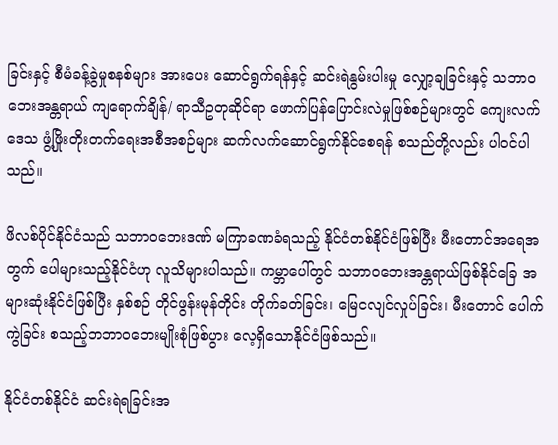ခြင်းနှင့် စီမံခန့်ခွဲမှုစနစ်များ အားပေး ဆောင်ရွက်ရန်နှင့် ဆင်းရဲနွမ်းပါးမှု လျှော့ချခြင်းနှင့် သဘာဝဘေးအန္တရာယ် ကျရောက်ချိန်/ ရာသီဥတုဆိုင်ရာ ဖောက်ပြန်ပြောင်းလဲမှုဖြစ်စဉ်များတွင် ကျေးလက်ဒေသ ဖွံ့ဖြိုးတိုးတက်ရေးအစီအစဉ်များ ဆက်လက်ဆောင်ရွက်နိုင်စေရန် စသည်တို့လည်း ပါဝင်ပါသည်။

ဖိလစ်ပိုင်နိုင်ငံသည် သဘာဝဘေးဒဏ် မကြာခဏခံရသည့် နိုင်ငံတစ်နိုင်ငံဖြစ်ပြီး မီးတောင်အရေအတွက် ပေါများသည့်နိုင်ငံဟု လူသိများပါသည်။ ကမ္ဘာပေါ်တွင် သဘာဝဘေးအန္တရာယ်ဖြစ်နိုင်ခြေ အများဆုံးနိုင်ငံဖြစ်ပြီး နှစ်စဉ် တိုင်ဖွန်းမုန်တိုင်း တိုက်ခတ်ခြင်း၊ မြေငလျင်လှုပ်ခြင်း၊ မီးတောင် ပေါက်ကွဲခြင်း စသည့်ဘဘာဝဘေးမျိုးစုံဖြစ်ပွား လေ့ရှိသောနိုင်ငံဖြစ်သည်။

နိုင်ငံတစ်နိုင်ငံ ဆင်းရဲရခြင်းအ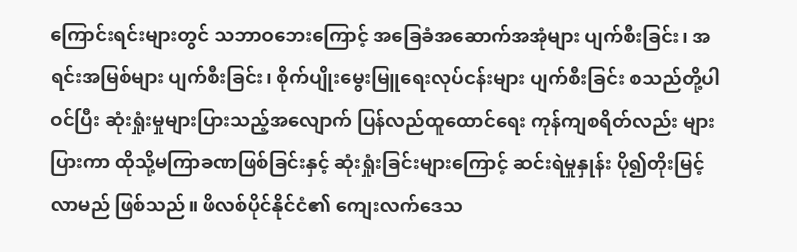ကြောင်းရင်းများတွင် သဘာဝဘေးကြောင့် အခြေခံအဆောက်အအုံများ ပျက်စီးခြင်း၊ အရင်းအမြစ်များ ပျက်စီးခြင်း၊ စိုက်ပျိုးမွေးမြူရေးလုပ်ငန်းများ ပျက်စီးခြင်း စသည်တို့ပါဝင်ပြီး ဆုံးရှုံးမှုများပြားသည့်အလျောက် ပြန်လည်ထူထောင်ရေး ကုန်ကျစရိတ်လည်း များပြားကာ ထိုသို့မကြာခဏဖြစ်ခြင်းနှင့် ဆုံးရှုံးခြင်းများကြောင့် ဆင်းရဲမှုနှုန်း ပို၍တိုးမြင့်လာမည် ဖြစ်သည်။ ဖိလစ်ပိုင်နိုင်ငံ၏ ကျေးလက်ဒေသ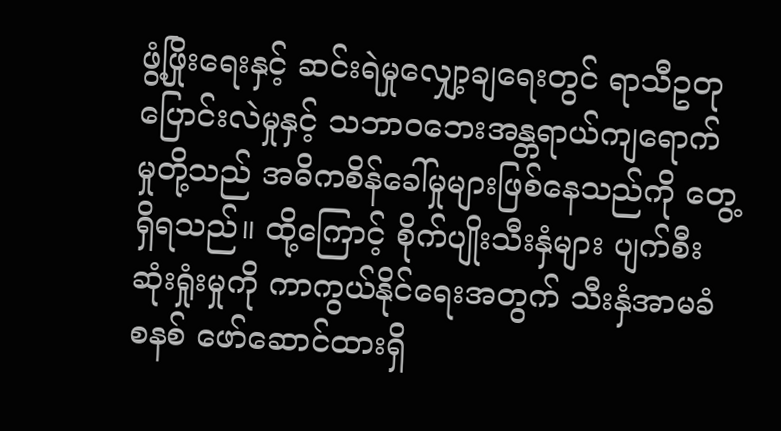ဖွံ့ဖြိုးရေးနှင့် ဆင်းရဲမှုလျှော့ချရေးတွင် ရာသီဥတု ပြောင်းလဲမှုနှင့် သဘာဝဘေးအန္တရာယ်ကျရောက် မှုတို့သည် အဓိကစိန်ခေါ်မှုများဖြစ်နေသည်ကို တွေ့ရှိရသည်။ ထို့ကြောင့် စိုက်ပျိုးသီးနှံများ ပျက်စီးဆုံးရှုံးမှုကို ကာကွယ်နိုင်ရေးအတွက် သီးနှံအာမခံ စနစ် ဖော်ဆောင်ထားရှိ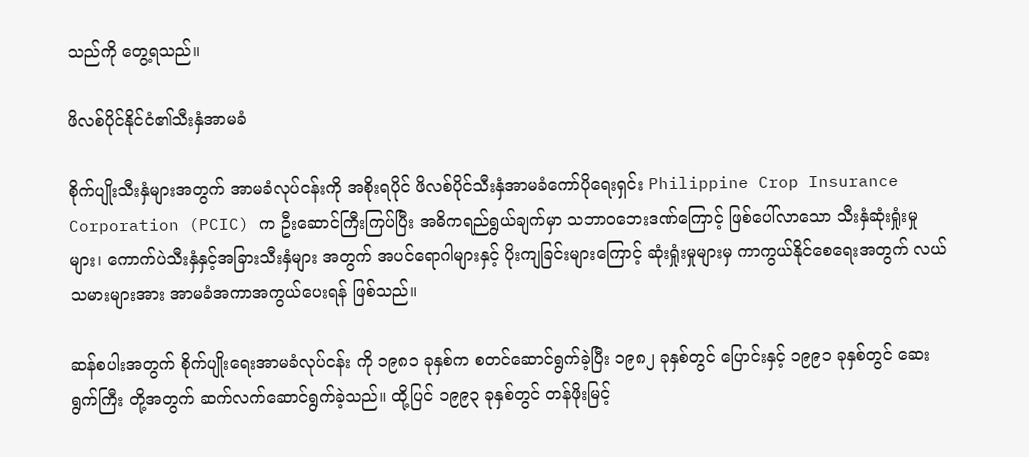သည်ကို တွေ့ရသည်။

ဖိလစ်ပိုင်နိုင်ငံ၏သီးနှံအာမခံ

စိုက်ပျိုးသီးနှံများအတွက် အာမခံလုပ်ငန်းကို အစိုးရပိုင် ဖိလစ်ပိုင်သီးနှံအာမခံကော်ပိုရေးရှင်း Philippine Crop Insurance Corporation (PCIC) က ဦးဆောင်ကြီးကြပ်ပြီး အဓိကရည်ရွယ်ချက်မှာ သဘာဝဘေးဒဏ်ကြောင့် ဖြစ်ပေါ်လာသော သီးနှံဆုံးရှုံးမှုများ၊ ကောက်ပဲသီးနှံနှင့်အခြားသီးနှံများ အတွက် အပင်ရောဂါများနှင့် ပိုးကျခြင်းများကြောင့် ဆုံးရှုံးမှုများမှ ကာကွယ်နိုင်စေရေးအတွက် လယ်သမားများအား အာမခံအကာအကွယ်ပေးရန် ဖြစ်သည်။

ဆန်စပါးအတွက် စိုက်ပျိုးရေးအာမခံလုပ်ငန်း ကို ၁၉၈၁ ခုနှစ်က စတင်ဆောင်ရွက်ခဲ့ပြီး ၁၉၈၂ ခုနှစ်တွင် ပြောင်းနှင့် ၁၉၉၁ ခုနှစ်တွင် ဆေးရွက်ကြီး တို့အတွက် ဆက်လက်ဆောင်ရွက်ခဲ့သည်။ ထို့ပြင် ၁၉၉၃ ခုနှစ်တွင် တန်ဖိုးမြင့်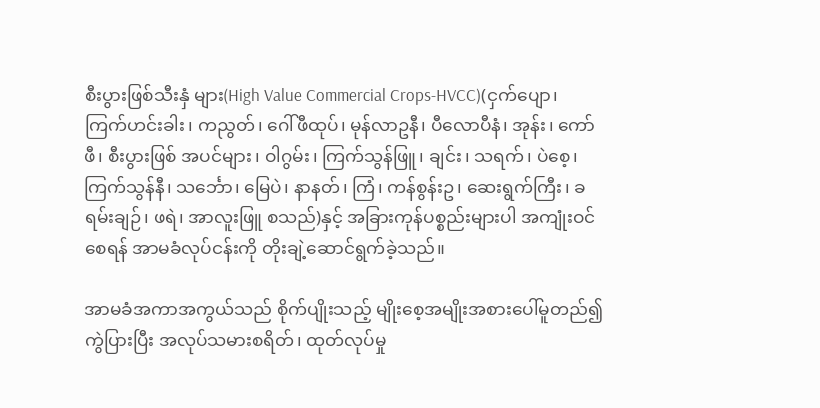စီးပွားဖြစ်သီးနှံ များ(High Value Commercial Crops-HVCC)(ငှက်ပျော၊ ကြက်ဟင်းခါး၊ ကညွတ်၊ ဂေါ်ဖီထုပ်၊ မုန်လာဥနီ၊ ပီလောပီနံ၊ အုန်း၊ ကော်ဖီ၊ စီးပွားဖြစ် အပင်များ၊ ဝါဂွမ်း၊ ကြက်သွန်ဖြူ၊ ချင်း၊ သရက်၊ ပဲစေ့၊ ကြက်သွန်နီ၊ သင်္ဘော၊ မြေပဲ၊ နာနတ်၊ ကြံ၊ ကန်စွန်းဥ၊ ဆေးရွက်ကြီး၊ ခရမ်းချဉ်၊ ဖရဲ၊ အာလူးဖြူ စသည်)နှင့် အခြားကုန်ပစ္စည်းများပါ အကျုံးဝင်စေရန် အာမခံလုပ်ငန်းကို တိုးချဲ့ဆောင်ရွက်ခဲ့သည်။

အာမခံအကာအကွယ်သည် စိုက်ပျိုးသည့် မျိုးစေ့အမျိုးအစားပေါ်မူတည်၍ ကွဲပြားပြီး အလုပ်သမားစရိတ်၊ ထုတ်လုပ်မှု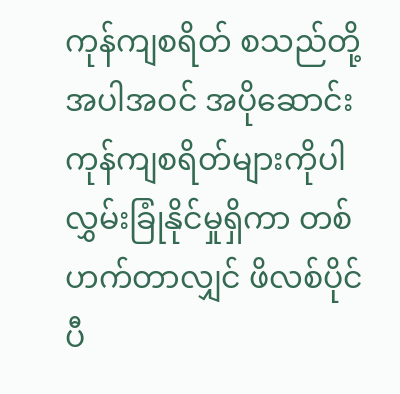ကုန်ကျစရိတ် စသည်တို့အပါအဝင် အပိုဆောင်းကုန်ကျစရိတ်များကိုပါ လွှမ်းခြုံနိုင်မှုရှိကာ တစ်ဟက်တာလျှင် ဖိလစ်ပိုင် ပီ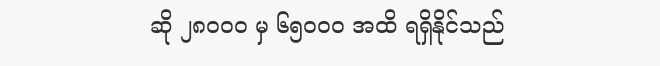ဆို ၂၈၀၀၀ မှ ၆၅၀၀၀ အထိ ရရှိနိုင်သည်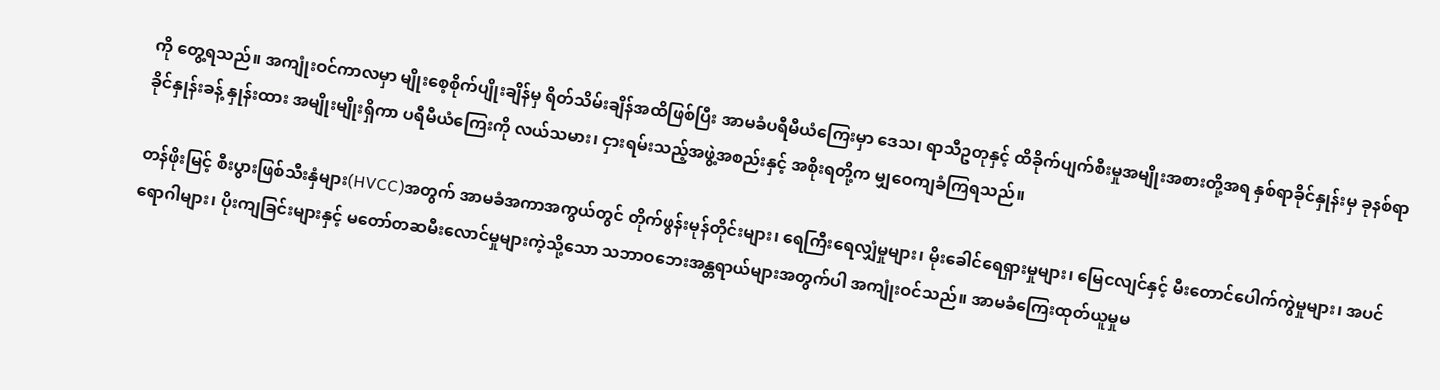ကို တွေ့ရသည်။ အကျုံးဝင်ကာလမှာ မျိုးစေ့စိုက်ပျိုးချိန်မှ ရိတ်သိမ်းချိန်အထိဖြစ်ပြီး အာမခံပရီမီယံကြေးမှာ ဒေသ၊ ရာသီဥတုနှင့် ထိခိုက်ပျက်စီးမှုအမျိုးအစားတို့အရ နှစ်ရာခိုင်နှုန်းမှ ခုနစ်ရာခိုင်နှုန်းခန့် နှုန်းထား အမျိုးမျိုးရှိကာ ပရီမီယံကြေးကို လယ်သမား၊ ငှားရမ်းသည့်အဖွဲ့အစည်းနှင့် အစိုးရတို့က မျှဝေကျခံကြရသည်။

တန်ဖိုးမြင့် စီးပွားဖြစ်သီးနှံများ(HVCC)အတွက် အာမခံအကာအကွယ်တွင် တိုက်ဖွန်းမုန်တိုင်းများ၊ ရေကြီးရေလျှံမှုများ၊ မိုးခေါင်ရေရှားမှုများ၊ မြေငလျင်နှင့် မီးတောင်ပေါက်ကွဲမှုများ၊ အပင်ရောဂါများ၊ ပိုးကျခြင်းများနှင့် မတော်တဆမီးလောင်မှုများကဲ့သို့သော သဘာဝဘေးအန္တရာယ်များအတွက်ပါ အကျုံးဝင်သည်။ အာမခံကြေးထုတ်ယူမှုမ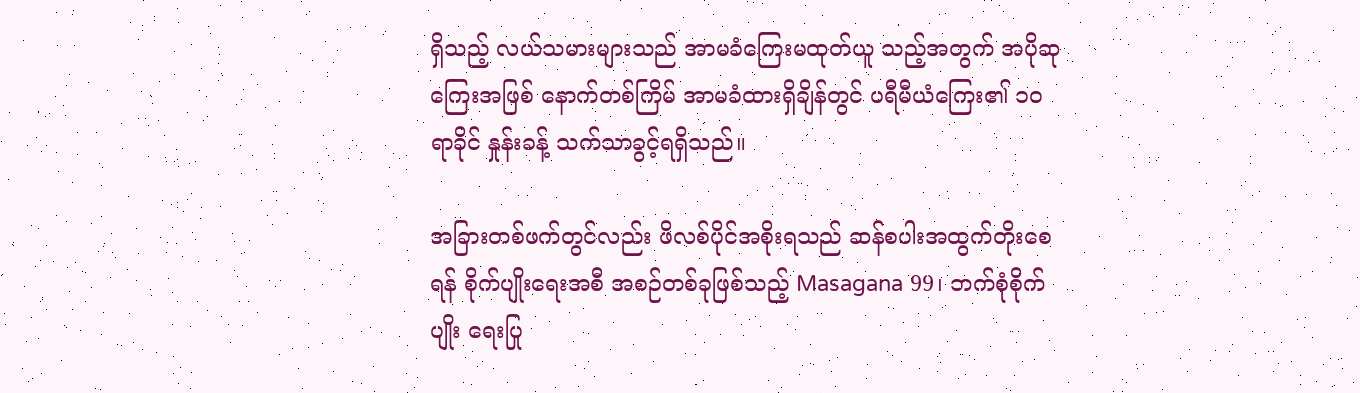ရှိသည့် လယ်သမားများသည် အာမခံကြေးမထုတ်ယူ သည့်အတွက် အပိုဆုကြေးအဖြစ် နောက်တစ်ကြိမ် အာမခံထားရှိချိန်တွင် ပရီမီယံကြေး၏ ၁၀ ရာခိုင် နှုန်းခန့် သက်သာခွင့်ရရှိသည်။

အခြားတစ်ဖက်တွင်လည်း ဖိလစ်ပိုင်အစိုးရသည် ဆန်စပါးအထွက်တိုးစေရန် စိုက်ပျိုးရေးအစီ အစဉ်တစ်ခုဖြစ်သည့် Masagana 99၊ ဘက်စုံစိုက်ပျိုး ရေးပြု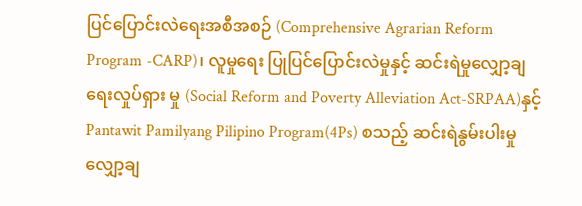ပြင်ပြောင်းလဲရေးအစီအစဉ် (Comprehensive Agrarian Reform Program -CARP)၊ လူမှုရေး ပြုပြင်ပြောင်းလဲမှုနှင့် ဆင်းရဲမှုလျှော့ချရေးလှုပ်ရှား မှု (Social Reform and Poverty Alleviation Act-SRPAA)နှင့် Pantawit Pamilyang Pilipino Program(4Ps) စသည့် ဆင်းရဲနွမ်းပါးမှုလျှော့ချ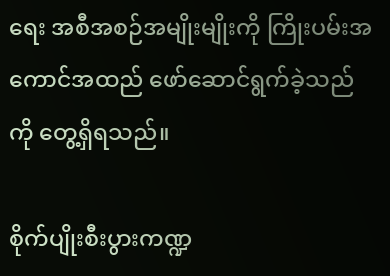ရေး အစီအစဉ်အမျိုးမျိုးကို ကြိုးပမ်းအကောင်အထည် ဖော်ဆောင်ရွက်ခဲ့သည်ကို တွေ့ရှိရသည်။

စိုက်ပျိုးစီးပွားကဏ္ဍ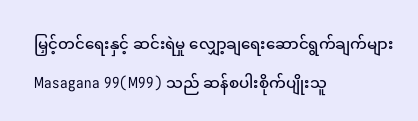မြှင့်တင်ရေးနှင့် ဆင်းရဲမှု လျှော့ချရေးဆောင်ရွက်ချက်များ
Masagana 99(M99) သည် ဆန်စပါးစိုက်ပျိုးသူ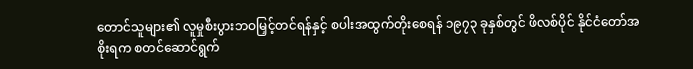တောင်သူများ၏ လူမှုစီးပွားဘဝမြှင့်တင်ရန်နှင့် စပါးအထွက်တိုးစေရန် ၁၉၇၃ ခုနှစ်တွင် ဖိလစ်ပိုင် နိုင်ငံတော်အစိုးရက စတင်ဆောင်ရွက်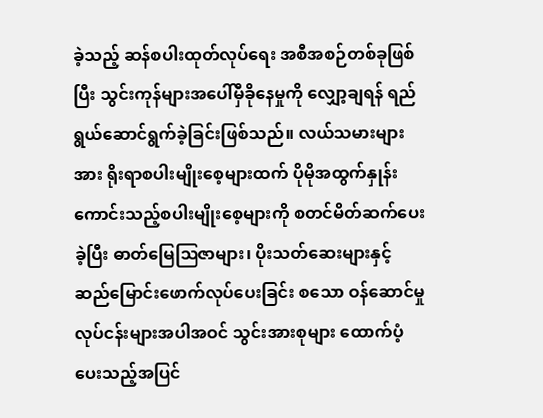ခဲ့သည့် ဆန်စပါးထုတ်လုပ်ရေး အစီအစဉ်တစ်ခုဖြစ်ပြီး သွင်းကုန်များအပေါ်မှီခိုနေမှုကို လျှော့ချရန် ရည်ရွယ်ဆောင်ရွက်ခဲ့ခြင်းဖြစ်သည်။ လယ်သမားများအား ရိုးရာစပါးမျိုးစေ့များထက် ပိုမိုအထွက်နှုန်း ကောင်းသည့်စပါးမျိုးစေ့များကို စတင်မိတ်ဆက်ပေးခဲ့ပြီး ဓာတ်မြေဩဇာများ၊ ပိုးသတ်ဆေးများနှင့် ဆည်မြောင်းဖောက်လုပ်ပေးခြင်း စသော ဝန်ဆောင်မှုလုပ်ငန်းများအပါအဝင် သွင်းအားစုများ ထောက်ပံ့ပေးသည့်အပြင်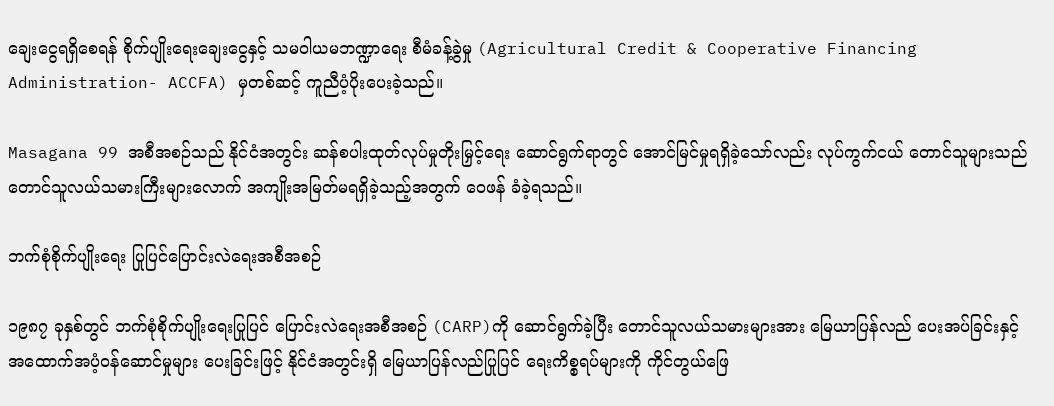ချေးငွေရရှိစေရန် စိုက်ပျိုးရေးချေးငွေနှင့် သမဝါယမဘဏ္ဍာရေး စီမံခန့်ခွဲမှု (Agricultural Credit & Cooperative Financing Administration- ACCFA) မှတစ်ဆင့် ကူညီပံ့ပိုးပေးခဲ့သည်။

Masagana 99 အစီအစဉ်သည် နိုင်ငံအတွင်း ဆန်စပါးထုတ်လုပ်မှုတိုးမြှင့်ရေး ဆောင်ရွက်ရာတွင် အောင်မြင်မှုရရှိခဲ့သော်လည်း လုပ်ကွက်ငယ် တောင်သူများသည် တောင်သူလယ်သမားကြီးများလောက် အကျိုးအမြတ်မရရှိခဲ့သည့်အတွက် ဝေဖန် ခံခဲ့ရသည်။

ဘက်စုံစိုက်ပျိုးရေး ပြုပြင်ပြောင်းလဲရေးအစီအစဉ်

၁၉၈၇ ခုနှစ်တွင် ဘက်စုံစိုက်ပျိုးရေးပြုပြင် ပြောင်းလဲရေးအစီအစဉ် (CARP)ကို ဆောင်ရွက်ခဲ့ပြီး တောင်သူလယ်သမားများအား မြေယာပြန်လည် ပေးအပ်ခြင်းနှင့် အထောက်အပံ့ဝန်ဆောင်မှုများ ပေးခြင်းဖြင့် နိုင်ငံအတွင်းရှိ မြေယာပြန်လည်ပြုပြင် ရေးကိစ္စရပ်များကို ကိုင်တွယ်ဖြေ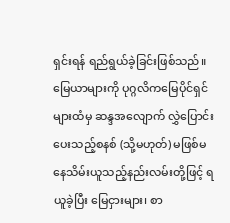ရှင်းရန် ရည်ရွယ်ခဲ့ခြင်းဖြစ်သည်။ မြေယာများကို ပုဂ္ဂလိကမြေပိုင်ရှင်များထံမှ ဆန္ဒအလျောက် လွှဲပြောင်းပေးသည့်စနစ် (သို့မဟုတ်) မဖြစ်မနေသိမ်းယူသည့်နည်းလမ်းတို့ဖြင့် ရယူခဲ့ပြီး မြေငှားများ၊ စာ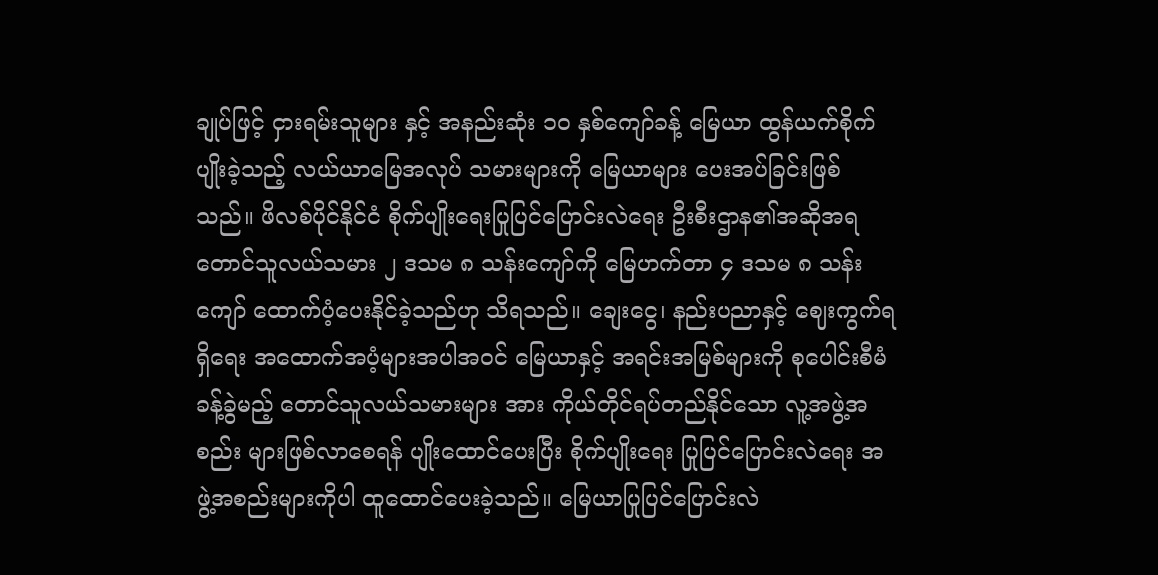ချုပ်ဖြင့် ငှားရမ်းသူများ နှင့် အနည်းဆုံး ၁၀ နှစ်ကျော်ခန့် မြေယာ ထွန်ယက်စိုက်ပျိုးခဲ့သည့် လယ်ယာမြေအလုပ် သမားများကို မြေယာများ ပေးအပ်ခြင်းဖြစ်သည်။ ဖိလစ်ပိုင်နိုင်ငံ စိုက်ပျိုးရေးပြုပြင်ပြောင်းလဲရေး ဦးစီးဌာန၏အဆိုအရ တောင်သူလယ်သမား ၂ ဒသမ ၈ သန်းကျော်ကို မြေဟက်တာ ၄ ဒသမ ၈ သန်းကျော် ထောက်ပံ့ပေးနိုင်ခဲ့သည်ဟု သိရသည်။ ချေးငွေ၊ နည်းပညာနှင့် ဈေးကွက်ရရှိရေး အထောက်အပံ့များအပါအဝင် မြေယာနှင့် အရင်းအမြစ်များကို စုပေါင်းစီမံခန့်ခွဲမည့် တောင်သူလယ်သမားများ အား ကိုယ်တိုင်ရပ်တည်နိုင်သော လူ့အဖွဲ့အစည်း များဖြစ်လာစေရန် ပျိုးထောင်ပေးပြီး စိုက်ပျိုးရေး ပြုပြင်ပြောင်းလဲရေး အဖွဲ့အစည်းများကိုပါ ထူထောင်ပေးခဲ့သည်။ မြေယာပြုပြင်ပြောင်းလဲ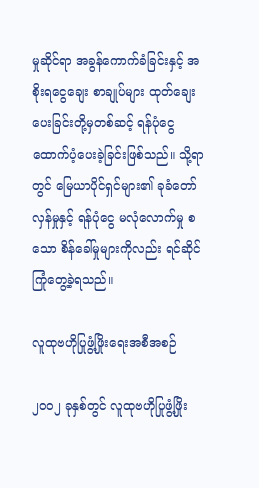မှုဆိုင်ရာ အခွန်ကောက်ခံခြင်းနှင့် အစိုးရငွေချေး စာချုပ်များ ထုတ်ချေးပေးခြင်းတို့မှတစ်ဆင့် ရန်ပုံငွေထောက်ပံ့ပေးခဲ့ခြင်းဖြစ်သည်။ သို့ရာတွင် မြေယာပိုင်ရှင်များ၏ ခုခံတော်လှန်မှုနှင့် ရန်ပုံငွေ မလုံလောက်မှု စသော စိန်ခေါ်မှုများကိုလည်း ရင်ဆိုင်ကြုံတွေ့ခဲ့ရသည်။

လူထုဗဟိုပြုဖွံ့ဖြိုးရေးအစီအစဉ်

၂၀၀၂ ခုနှစ်တွင် လူထုဗဟိုပြုဖွံ့ဖြိုး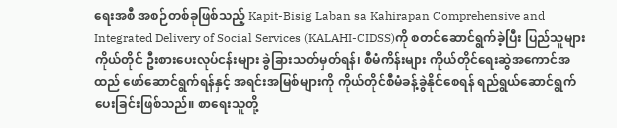ရေးအစီ အစဉ်တစ်ခုဖြစ်သည့် Kapit-Bisig Laban sa Kahirapan Comprehensive and Integrated Delivery of Social Services (KALAHI-CIDSS)ကို စတင်ဆောင်ရွက်ခဲ့ပြီး ပြည်သူများကိုယ်တိုင် ဦးစားပေးလုပ်ငန်းများ ခွဲခြားသတ်မှတ်ရန်၊ စီမံကိန်းများ ကိုယ်တိုင်ရေးဆွဲအကောင်အထည် ဖော်ဆောင်ရွက်ရန်နှင့် အရင်းအမြစ်များကို ကိုယ်တိုင်စီမံခန့်ခွဲနိုင်စေရန် ရည်ရွယ်ဆောင်ရွက် ပေးခြင်းဖြစ်သည်။ စာရေးသူတို့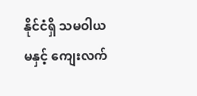နိုင်ငံရှိ သမဝါယမနှင့် ကျေးလက်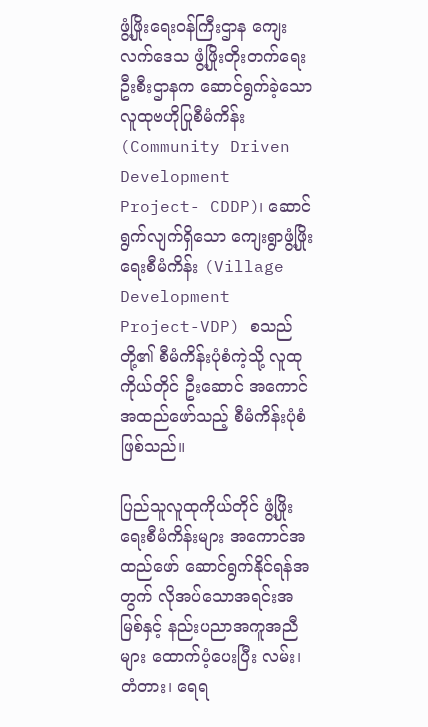ဖွံ့ဖြိုးရေးဝန်ကြီးဌာန ကျေးလက်ဒေသ ဖွံ့ဖြိုးတိုးတက်ရေးဦးစီးဌာနက ဆောင်ရွက်ခဲ့သော လူထုဗဟိုပြုစီမံကိန်း (Community Driven Development Project- CDDP)၊ ဆောင်ရွက်လျက်ရှိသော ကျေးရွာဖွံ့ဖြိုးရေးစီမံကိန်း (Village Development Project-VDP) စသည်တို့၏ စီမံကိန်းပုံစံကဲ့သို့ လူထုကိုယ်တိုင် ဦးဆောင် အကောင်အထည်ဖော်သည့် စီမံကိန်းပုံစံဖြစ်သည်။

ပြည်သူလူထုကိုယ်တိုင် ဖွံ့ဖြိုးရေးစီမံကိန်းများ အကောင်အထည်ဖော် ဆောင်ရွက်နိုင်ရန်အတွက် လိုအပ်သောအရင်းအမြစ်နှင့် နည်းပညာအကူအညီ များ ထောက်ပံ့ပေးပြီး လမ်း၊ တံတား၊ ရေရ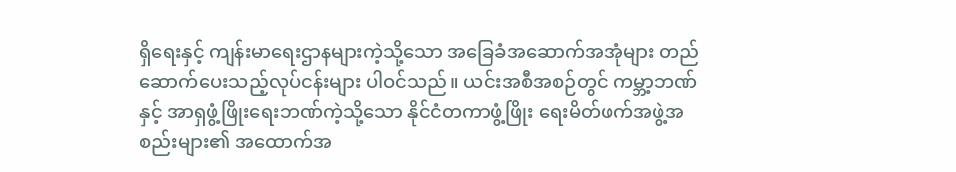ရှိရေးနှင့် ကျန်းမာရေးဌာနများကဲ့သို့သော အခြေခံအဆောက်အအုံများ တည်ဆောက်ပေးသည့်လုပ်ငန်းများ ပါဝင်သည်။ ယင်းအစီအစဉ်တွင် ကမ္ဘာ့ဘဏ်နှင့် အာရှဖွံ့ဖြိုးရေးဘဏ်ကဲ့သို့သော နိုင်ငံတကာဖွံ့ဖြိုး ရေးမိတ်ဖက်အဖွဲ့အစည်းများ၏ အထောက်အ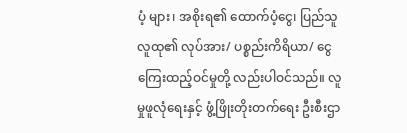ပံ့ များ၊ အစိုးရ၏ ထောက်ပံ့ငွေ၊ ပြည်သူလူထု၏ လုပ်အား/ ပစ္စည်းကိရိယာ/ ငွေကြေးထည့်ဝင်မှုတို့ လည်းပါဝင်သည်။ လူမှုဖူလုံရေးနှင့် ဖွံ့ဖြိုးတိုးတက်ရေး ဦးစီးဌာ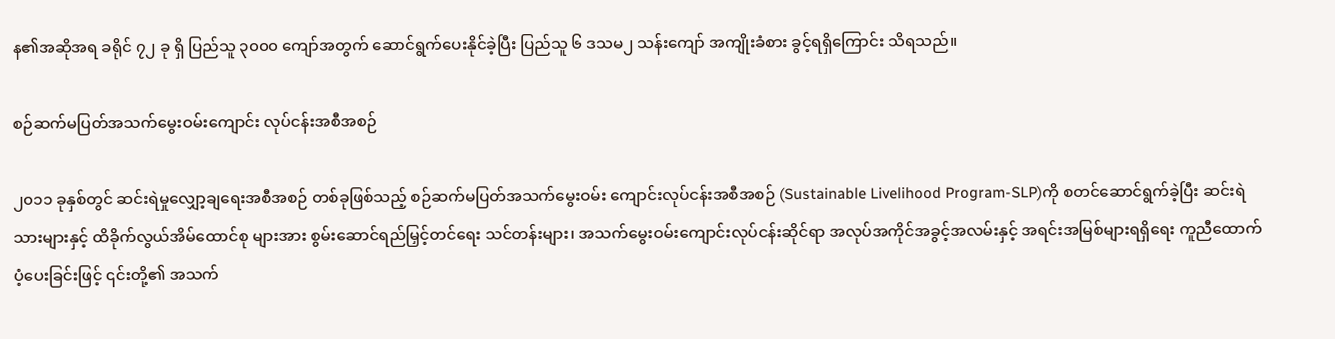န၏အဆိုအရ ခရိုင် ၇၂ ခု ရှိ ပြည်သူ ၃၀၀၀ ကျော်အတွက် ဆောင်ရွက်ပေးနိုင်ခဲ့ပြီး ပြည်သူ ၆ ဒသမ၂ သန်းကျော် အကျိုးခံစား ခွင့်ရရှိကြောင်း သိရသည်။

စဉ်ဆက်မပြတ်အသက်မွေးဝမ်းကျောင်း လုပ်ငန်းအစီအစဉ်

၂၀၁၁ ခုနှစ်တွင် ဆင်းရဲမှုလျှော့ချရေးအစီအစဉ် တစ်ခုဖြစ်သည့် စဉ်ဆက်မပြတ်အသက်မွေးဝမ်း ကျောင်းလုပ်ငန်းအစီအစဉ် (Sustainable Livelihood Program-SLP)ကို စတင်ဆောင်ရွက်ခဲ့ပြီး ဆင်းရဲသားများနှင့် ထိခိုက်လွယ်အိမ်ထောင်စု များအား စွမ်းဆောင်ရည်မြှင့်တင်ရေး သင်တန်းများ၊ အသက်မွေးဝမ်းကျောင်းလုပ်ငန်းဆိုင်ရာ အလုပ်အကိုင်အခွင့်အလမ်းနှင့် အရင်းအမြစ်များရရှိရေး ကူညီထောက်ပံ့ပေးခြင်းဖြင့် ၎င်းတို့၏ အသက်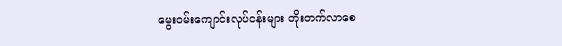မွေးဝမ်းကျောင်းလုပ်ငန်းများ တိုးတက်လာစေ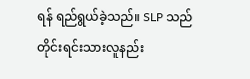ရန် ရည်ရွယ်ခဲ့သည်။ SLP သည် တိုင်းရင်းသားလူနည်း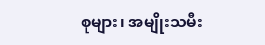စုများ၊ အမျိုးသမီး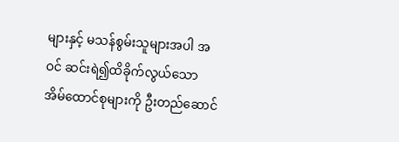များနှင့် မသန်စွမ်းသူများအပါ အဝင် ဆင်းရဲ၍ထိခိုက်လွယ်သော အိမ်‌ထောင်စုများကို ဦးတည်ဆောင်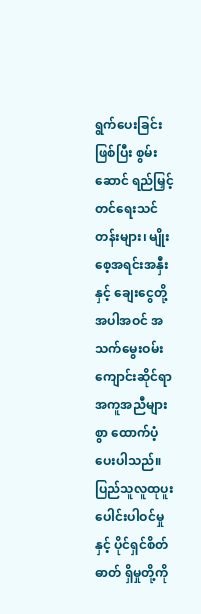ရွက်ပေးခြင်းဖြစ်ပြီး စွမ်းဆောင် ရည်မြှင့်တင်ရေးသင်တန်းများ၊ မျိုးစေ့အရင်းအနှီးနှင့် ချေးငွေတို့အပါအဝင် အသက်မွေးဝမ်းကျောင်းဆိုင်ရာ အကူအညီများစွာ ထောက်ပံ့ပေးပါသည်။ ပြည်သူလူထုပူးပေါင်းပါဝင်မှုနှင့် ပိုင်ရှင်စိတ်ဓာတ် ရှိမှုတို့ကို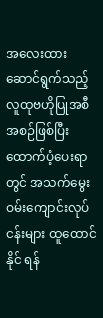အလေးထားဆောင်ရွက်သည့် လူထုဗဟိုပြုအစီအစဉ်ဖြစ်ပြီး ထောက်ပံ့ပေးရာတွင် အသက်မွေးဝမ်းကျောင်းလုပ်ငန်းများ ထူထောင်နိုင် ရန်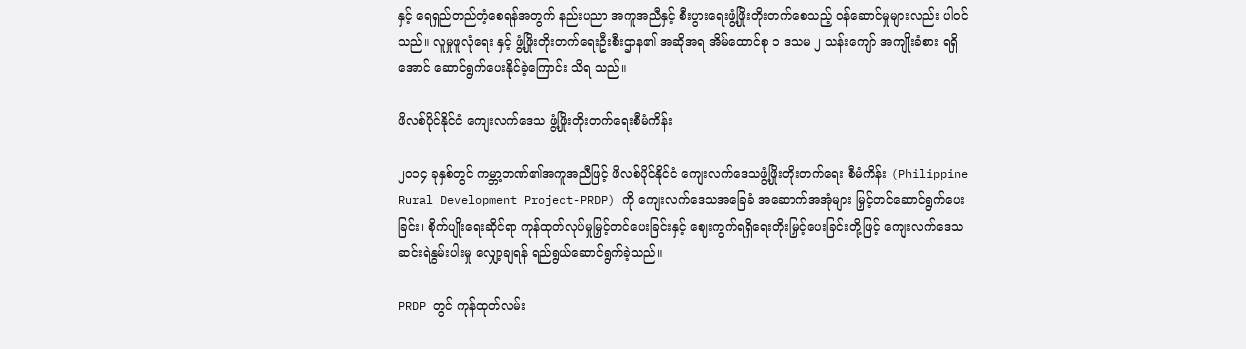နှင့် ရေရှည်တည်တံ့စေရန်အတွက် နည်းပညာ အကူအညီနှင့် စီးပွားရေးဖွံ့ဖြိုးတိုးတက်စေသည့် ဝန်ဆောင်မှုများလည်း ပါဝင်သည်။ လူမှုဖူလုံရေး နှင့် ဖွံ့ဖြိုးတိုးတက်ရေးဦးစီးဌာန၏ အဆိုအရ အိမ်ထောင်စု ၁ ဒသမ ၂ သန်းကျော် အကျိုးခံစား ရရှိအောင် ဆောင်ရွက်ပေးနိုင်ခဲ့ကြောင်း သိရ သည်။

ဖိလစ်ပိုင်နိုင်ငံ ကျေးလက်ဒေသ ဖွံ့ဖြိုးတိုးတက်ရေးစီမံကိန်း

၂၀၁၄ ခုနှစ်တွင် ကမ္ဘာ့ဘဏ်၏အကူအညီဖြင့် ဖိလစ်ပိုင်နိုင်ငံ ကျေးလက်ဒေသဖွံ့ဖြိုးတိုးတက်ရေး စီမံကိန်း (Philippine Rural Development Project-PRDP) ကို ကျေးလက်ဒေသအခြေခံ အဆောက်အအုံများ မြှင့်တင်ဆောင်ရွက်ပေးခြင်း၊ စိုက်ပျိုးရေးဆိုင်ရာ ကုန်ထုတ်လုပ်မှုမြှင့်တင်ပေးခြင်းနှင့် ဈေးကွက်ရရှိရေးတိုးမြှင့်ပေးခြင်းတို့ဖြင့် ကျေးလက်ဒေသဆင်းရဲနွမ်းပါးမှု လျှော့ချရန် ရည်ရွယ်ဆောင်ရွက်ခဲ့သည်။

PRDP တွင် ကုန်ထုတ်လမ်း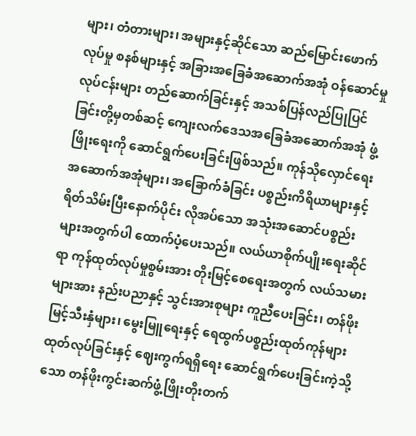များ၊ တံတားများ၊ အများနှင့်ဆိုင်သော ဆည်မြောင်းဖောက်လုပ်မှု စနစ်များနှင့် အခြားအခြေခံအဆောက်အအုံ ဝန်ဆောင်မှုလုပ်ငန်းများ တည်ဆောက်ခြင်းနှင့် အသစ်ပြန်လည်ပြုပြင်ခြင်းတို့မှတစ်ဆင့် ကျေးလက်ဒေသအခြေခံအဆောက်အအုံ ဖွံ့ဖြိုးရေးကို ဆောင်ရွက်ပေးခြင်းဖြစ်သည်။ ကုန်သိုလှောင်ရေး အဆောက်အအုံများ၊ အခြောက်ခံခြင်း ပစ္စည်းကိရိယာများနှင့် ရိတ်သိမ်းပြီးနောက်ပိုင်း လိုအပ်သော အသုံးအဆောင်ပစ္စည်းများအတွက်ပါ ထောက်ပံ့ပေးသည်။ လယ်ယာစိုက်ပျိုးရေးဆိုင်ရာ ကုန်ထုတ်လုပ်မှုစွမ်းအား တိုးမြင့်စေရေးအတွက် လယ်သမားများအား နည်းပညာနှင့် သွင်းအားစုများ ကူညီပေးခြင်း၊ တန်ဖိုးမြင့်သီးနှံများ၊ မွေးမြူရေးနှင့် ရေထွက်ပစ္စည်းထုတ်ကုန်များ ထုတ်လုပ်ခြင်းနှင့် ဈေးကွက်ရရှိရေး ဆောင်ရွက်ပေးခြင်းကဲ့သို့သော တန်ဖိုးကွင်းဆက်ဖွံ့ဖြိုးတိုးတက်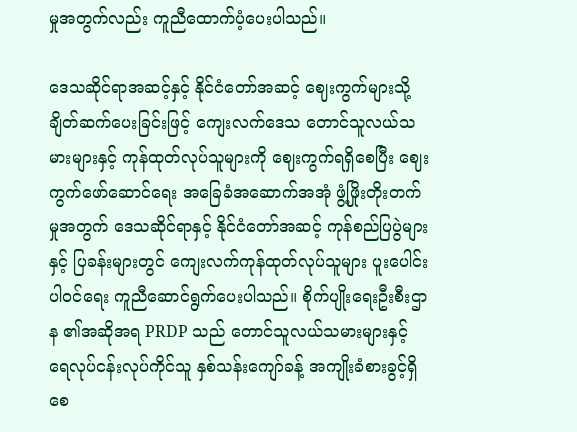မှုအတွက်လည်း ကူညီထောက်ပံ့ပေးပါသည်။

ဒေသဆိုင်ရာအဆင့်နှင့် နိုင်ငံတော်အဆင့် ဈေးကွက်များသို့ ချိတ်ဆက်ပေးခြင်းဖြင့် ကျေးလက်ဒေသ တောင်သူလယ်သမားများနှင့် ကုန်ထုတ်လုပ်သူများကို ဈေးကွက်ရရှိစေပြီး ဈေးကွက်ဖော်ဆောင်ရေး အခြေခံအဆောက်အအုံ ဖွံ့ဖြိုးတိုးတက်မှုအတွက် ဒေသဆိုင်ရာနှင့် နိုင်ငံတော်အဆင့် ကုန်စည်ပြပွဲများနှင့် ပြခန်းများတွင် ကျေးလက်ကုန်ထုတ်လုပ်သူများ ပူးပေါင်းပါဝင်ရေး ကူညီဆောင်ရွက်ပေးပါသည်။ စိုက်ပျိုးရေးဦးစီးဌာန ၏အဆိုအရ PRDP သည် တောင်သူလယ်သမားများနှင့် ရေလုပ်ငန်းလုပ်ကိုင်သူ နှစ်သန်းကျော်ခန့် အကျိုးခံစားခွင့်ရှိစေ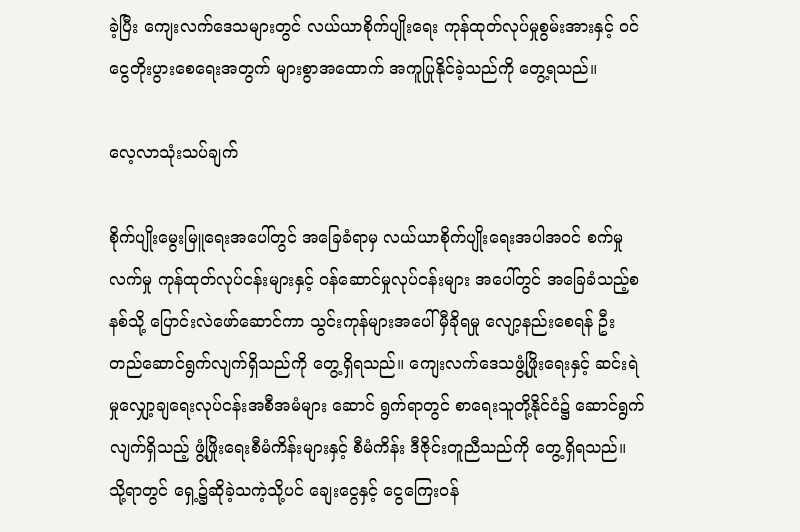ခဲ့ပြီး ကျေးလက်ဒေသများတွင် လယ်ယာစိုက်ပျိုးရေး ကုန်ထုတ်လုပ်မှုစွမ်းအားနှင့် ဝင်ငွေတိုးပွားစေရေးအတွက် များစွာအထောက် အကူပြုနိုင်ခဲ့သည်ကို တွေ့ရသည်။

လေ့လာသုံးသပ်ချက်

စိုက်ပျိုးမွေးမြူရေးအပေါ်တွင် အခြေခံရာမှ လယ်ယာစိုက်ပျိုးရေးအပါအဝင် စက်မှုလက်မှု ကုန်ထုတ်လုပ်ငန်းများနှင့် ဝန်ဆောင်မှုလုပ်ငန်းများ အပေါ်တွင် အခြေခံသည့်စနစ်သို့ ပြောင်းလဲဖော်ဆောင်ကာ သွင်းကုန်များအပေါ် မှီခိုရမှု လျော့နည်းစေရန် ဦးတည်ဆောင်ရွက်လျက်ရှိသည်ကို တွေ့ရှိရသည်။ ကျေးလက်ဒေသဖွံ့ဖြိုးရေးနှင့် ဆင်းရဲမှုလျှော့ချရေးလုပ်ငန်းအစီအမံများ ဆောင် ရွက်ရာတွင် စာရေးသူတို့နိုင်ငံ၌ ဆောင်ရွက်လျက်ရှိသည့် ဖွံ့ဖြိုးရေးစီမံကိန်းများနှင့် စီမံကိန်း ဒီဇိုင်းတူညီသည်ကို တွေ့ရှိရသည်။ သို့ရာတွင် ရှေ့၌ဆိုခဲ့သကဲ့သို့ပင် ချေးငွေနှင့် ငွေကြေးဝန်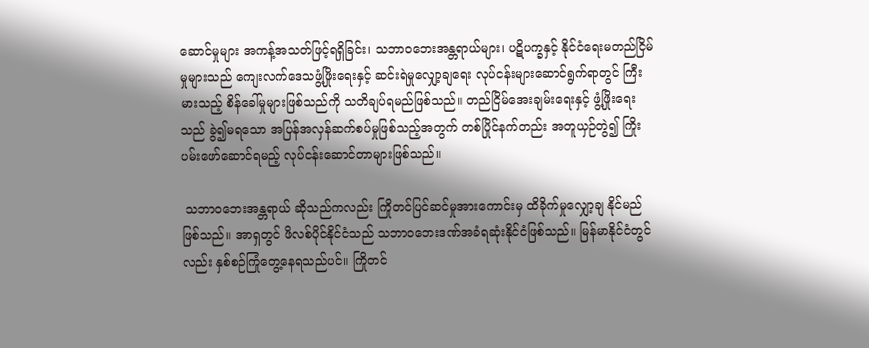ဆောင်မှုများ အကန့်အသတ်ဖြင့်ရရှိခြင်း၊ သဘာဝဘေးအန္တရာယ်များ၊ ပဋိပက္ခနှင့် နိုင်ငံရေးမတည်ငြိမ်မှုများသည် ကျေးလက်ဒေသဖွံ့ဖြိုးရေးနှင့် ဆင်းရဲမှုလျှော့ချရေး လုပ်ငန်းများဆောင်ရွက်ရာတွင် ကြီးမားသည့် စိန်ခေါ်မှုများဖြစ်သည်ကို သတိချပ်ရမည်ဖြစ်သည်။ တည်ငြိမ်အေးချမ်းရေးနှင့် ဖွံ့ဖြိုးရေးသည် ခွဲ၍မရသော အပြန်အလှန်ဆက်စပ်မှုဖြစ်သည့်အတွက် တစ်ပြိုင်နက်တည်း အတူယှဉ်တွဲ၍ ကြိုးပမ်းဖော်ဆောင်ရမည့် လုပ်ငန်းဆောင်တာများဖြစ်သည်။

 သဘာဝဘေးအန္တရာယ် ဆိုသည်ကလည်း ကြိုတင်ပြင်ဆင်မှုအားကောင်းမှ ထိခိုက်မှုလျှော့ချ နိုင်မည်ဖြစ်သည်။ အာရှတွင် ဖိလစ်ပိုင်နိုင်ငံသည် သဘာဝဘေးဒဏ်အခံရဆုံးနိုင်ငံဖြစ်သည်။ မြန်မာနိုင်ငံတွင်လည်း နှစ်စဉ်ကြုံတွေ့နေရသည်ပင်။ ကြိုတင်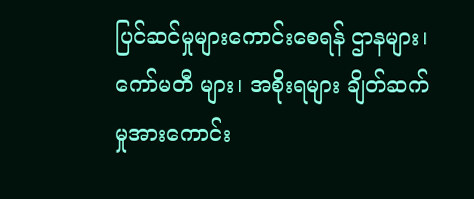ပြင်ဆင်မှုများကောင်းစေရန် ဌာနများ၊ ကော်မတီ များ၊ အစိုးရများ ချိတ်ဆက်မှုအားကောင်း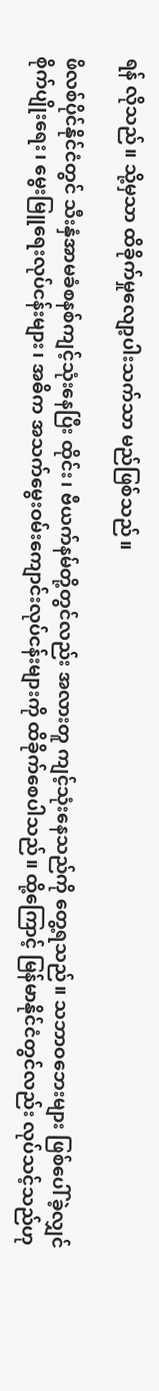ရန် လိုသည်။ သို့မှသာ ထိခိုက်မှုလျော့ပါးသက်သာ မည်ဖြစ်သည်။

ဖိလစ်ပိုင်နိုင်ငံတွင် သီးနှံအာမခံစနစ်ကျင့်သုံးနေပြီး ထိုင်း၊ ဗီယက်နမ်တို့တွင်လည်း အလားတူ ကျင့်သုံးနေသည်ကို တွေ့ရသည်။ သဘာဝဘေးများ ဖြစ်ပေါ်ခဲ့လျှင် စိုက်ပျိုးရေး၊ မွေးမြူရေးလုပ်ငန်းများ၊ အဓိက အသက်မွေးဝမ်းကျောင်းလုပ်ငန်းများကို ထိခိုက်စေပါသည်။ ထို့ကြောင့် မြန်မာနိုင်ငံတွင်လည်း လုပ်သင့်သည်ဟု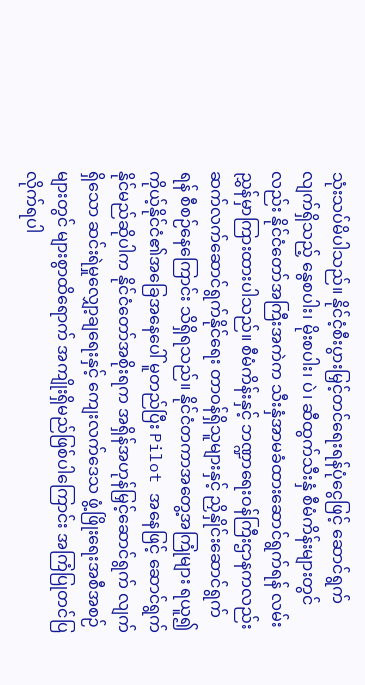သုံးသပ်မိပါသည်။ နိုင်ငံ့စီးပွားမြှင့်တင်ရေးရန်ပုံငွေဖြင့် ဆောင်ရွက်လျက်ရှိသည့် နွေစပါး၊ မိုးစပါး၊ ပဲ၊ ဆီထွက်သီးနှံ စီမံကိန်းများတွင်လည်း နိုင်ငံတော်အကြီးအကဲက သီးနှံအာမခံထားဆောင်ရွက်ရန် လမ်းညွှန်မှာကြားထားပါသည်။ စီမံကိန်းနှင့် ဘဏ္ဍာရေးဝန်ကြီးဌာနကလည်း ဆက်လက်ဆောင်ရွက်နိုင်ရေး တာဝန်ရှိသူများနှင့် ညှိနှိုင်းဆောင်ရွက်ရန် စီစဉ်နေကြောင်း သိရှိရသည်။ နိုင်ငံတကာအတွေ့အကြုံများ ရယူ၍ ကိုယ့်နိုင်ငံ၏အခြေအနေပေါ် မူတည်ပြီး Pilot အနေဖြင့် ဆောင်ရွက်နိုင်မည်ဆိုပါက နိုင်ငံတော်အစိုးရက အရှိန်အဟုန်မြှင့်ဆောင်ရွက် လျက်ရှိသော ဆင်းရဲမှုလျှော့ချရေးနှင့် ကျေးလက်ဒေသ ဖွံ့ဖြိုးရေးအစီအစဉ်များတွင် များစွာထိရောက် အကျိုးရှိမည်ဖြစ်ပါကြောင်း အကြံပြုတင်ပြလိုက်ရပါ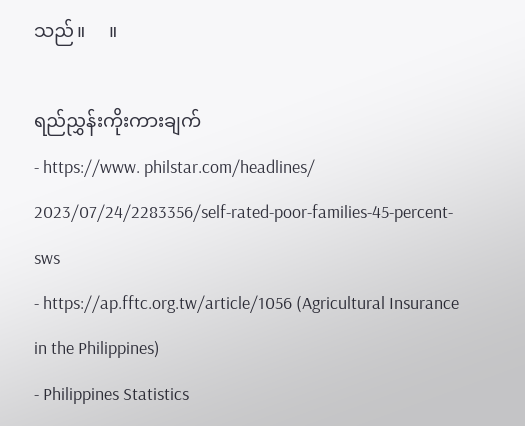သည်။     ။

ရည်ညွှန်းကိုးကားချက်
- https://www. philstar.com/headlines/ 2023/07/24/2283356/self-rated-poor-families-45-percent-sws
- https://ap.fftc.org.tw/article/1056 (Agricultural Insurance in the Philippines)
- Philippines Statistics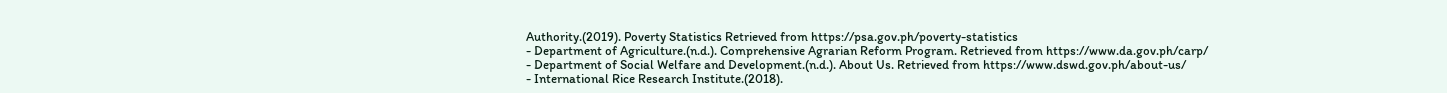Authority.(2019). Poverty Statistics Retrieved from https://psa.gov.ph/poverty-statistics
- Department of Agriculture.(n.d.). Comprehensive Agrarian Reform Program. Retrieved from https://www.da.gov.ph/carp/
- Department of Social Welfare and Development.(n.d.). About Us. Retrieved from https://www.dswd.gov.ph/about-us/
- International Rice Research Institute.(2018).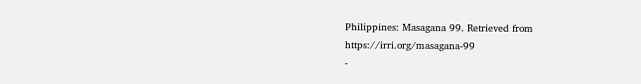Philippines: Masagana 99. Retrieved from https://irri.org/masagana-99
-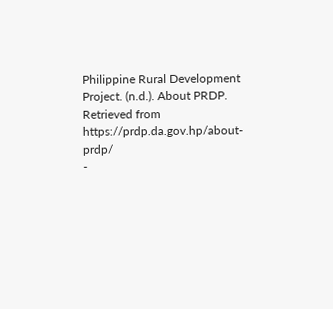Philippine Rural Development Project. (n.d.). About PRDP. Retrieved from https://prdp.da.gov.hp/about-prdp/
-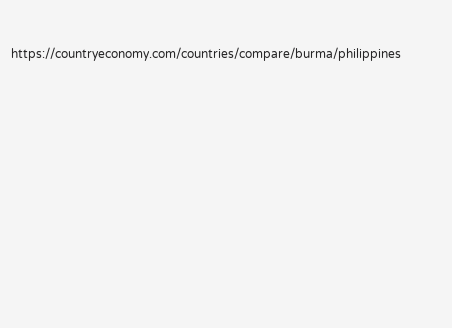https://countryeconomy.com/countries/compare/burma/philippines